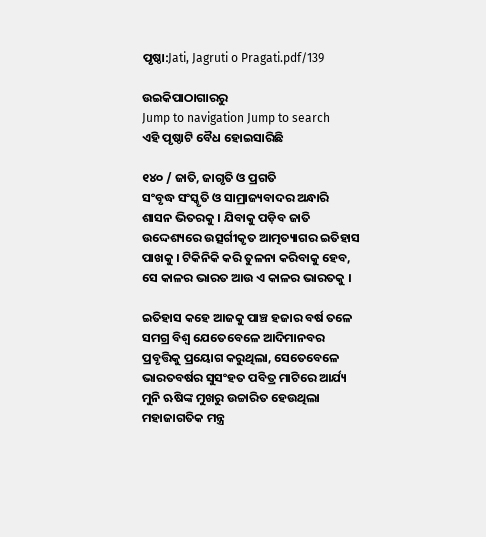ପୃଷ୍ଠା:Jati, Jagruti o Pragati.pdf/139

ଉଇକିପାଠାଗାର‌ରୁ
Jump to navigation Jump to search
ଏହି ପୃଷ୍ଠାଟି ବୈଧ ହୋଇସାରିଛି

୧୪୦ / ଜାତି, ଜାଗୃତି ଓ ପ୍ରଗତି
ସଂବୃଦ୍ଧ ସଂସ୍କୃତି ଓ ସାମ୍ରାଜ୍ୟବାଦର ଅନ୍ଧାରି ଶାସନ ଭିତରକୁ । ଯିବାକୁ ପଡ଼ିବ ଜାତି ଉଦ୍ଦେଶ୍ୟରେ ଉତ୍ସର୍ଗୀକୃତ ଆତ୍ମତ୍ୟାଗର ଇତିହାସ ପାଖକୁ । ଟିକିନିକି କରି ତୁଳନା କରିବାକୁ ହେବ, ସେ କାଳର ଭାରତ ଆଉ ଏ କାଳର ଭାରତକୁ ।

ଇତିହାସ କହେ ଆଜକୁ ପାଞ୍ଚ ହଜାର ବର୍ଷ ତଳେ ସମଗ୍ର ବିଶ୍ୱ ଯେତେବେଳେ ଆଦିମାନବର ପ୍ରବୃତ୍ତିକୁ ପ୍ରୟୋଗ କରୁଥିଲା, ସେତେବେଳେ ଭାରତବର୍ଷର ସୁସଂହତ ପବିତ୍ର ମାଟିରେ ଆର୍ଯ୍ୟ ମୁନି ଋଷିଙ୍କ ମୁଖରୁ ଉଚ୍ଚାରିତ ହେଉଥିଲା ମହାଜାଗତିକ ମନ୍ତ୍ର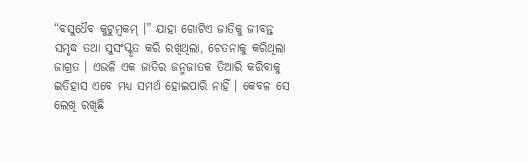“ବସୁଧୈବ କୁଟୁମ୍ବକମ୍ ।” ଯାହା ଗୋଟିଏ ଜାତିକୁ ଜୀବନ୍ତ ସମୃଦ୍ଧ ତଥା ସୁସଂସ୍କୃତ କରି ରଖିଥିଲା, ଚେତନାକୁ କରିଥିଲା ଜାଗ୍ରତ । ଏଭଳି ଏକ ଜାତିର ଜନ୍ମଜାତକ ତିଆରି କରିବାକୁ ଇତିହାସ ଏବେ ମଧ୍ୟ ସମର୍ଥ ହୋଇପାରି ନାହିଁ । କେବଳ ସେ ଲେଖି ରଖିଛି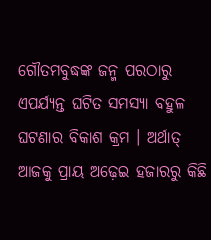ଗୌତମବୁଦ୍ଧଙ୍କ ଜନ୍ମ ପରଠାରୁ ଏପର୍ଯ୍ୟନ୍ତ ଘଟିତ ସମସ୍ୟା ବହୁଳ ଘଟଣାର ବିକାଶ କ୍ରମ । ଅର୍ଥାତ୍ ଆଜକୁ ପ୍ରାୟ ଅଢ଼େଇ ହଜାରରୁ କିଛି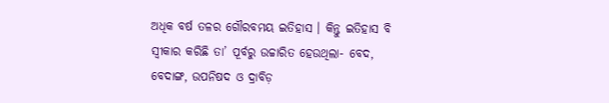ଅଧିକ ବର୍ଷ ତଳର ଗୌରବମୟ ଇତିହାସ । କିନ୍ତୁ ଇତିହାସ ବି ସ୍ୱୀକାର କରିଛି ତା’ ପୂର୍ବରୁ ଉଚ୍ଚାରିତ ହେଉଥିଲା- ବେଦ, ବେଦାଙ୍ଗ, ଉପନିଷଦ ଓ ଦ୍ରାବିଡ଼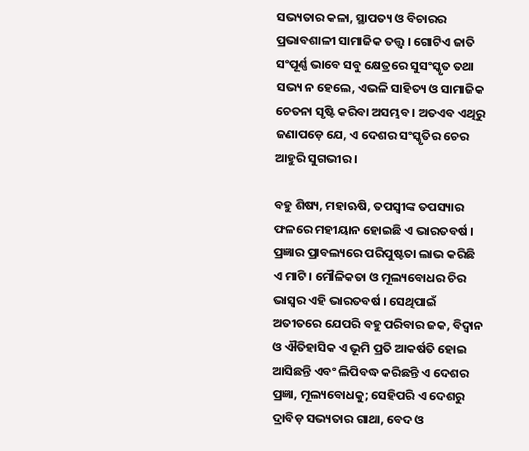ସଭ୍ୟତାର କଳା, ସ୍ଥାପତ୍ୟ ଓ ବିଚାରର ପ୍ରଭାବଶାଳୀ ସାମାଜିକ ତ‌ତ୍ତ୍ୱ । ଗୋଟିଏ ଜାତି ସଂପୂର୍ଣ୍ଣ ଭାବେ ସବୁ କ୍ଷେତ୍ରରେ ସୁସଂସ୍କୃତ ତଥା ସଭ୍ୟ ନ ହେଲେ, ଏଭଳି ସାହିତ୍ୟ ଓ ସାମାଜିକ ଚେତନା ସୃଷ୍ଟି କରିବା ଅସମ୍ଭବ । ଅତଏବ ଏଥିରୁ ଜଣାପଡ଼େ ଯେ, ଏ ଦେଶର ସଂସ୍କୃତିର ଚେର ଆହୁରି ସୁଗଭୀର ।

ବହୁ ଶିଷ୍ୟ, ମହାଋଷି, ତପସ୍ୱୀଙ୍କ ତପସ୍ୟାର ଫଳରେ ମହୀୟାନ ହୋଇଛି ଏ ଭାରତବର୍ଷ । ପ୍ରଜ୍ଞାର ପ୍ରାବଲ୍ୟରେ ପରିପୁଷ୍ଟତା ଲାଭ କରିଛି ଏ ମାଟି । ମୌଳିକତା ଓ ମୂଲ୍ୟବୋଧର ଚିର ଭାସ୍ୱର ଏହି ଭାରତବର୍ଷ । ସେଥିପାଇଁ ଅତୀତରେ ଯେପରି ବହୁ ପରିବାର ଜକ, ବିଦ୍ୱାନ ଓ ଐତିହାସିକ ଏ ଭୂମି ପ୍ରତି ଆକର୍ଷତି ହୋଇ ଆସିଛନ୍ତି ଏବଂ ଲିପିବଦ୍ଧ କରିଛନ୍ତି ଏ ଦେଶର ପ୍ରଜ୍ଞା, ମୂଲ୍ୟବୋଧକୁ; ସେହିପରି ଏ ଦେଶରୁ ଦ୍ରାବିଡ଼ ସଭ୍ୟତାର ଗାଥା, ବେଦ ଓ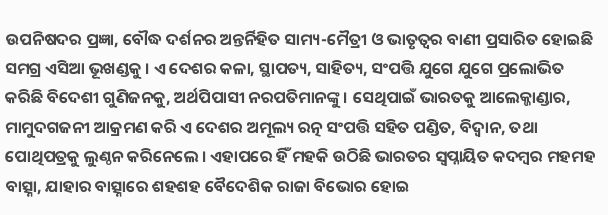ଉପନିଷଦର ପ୍ରଜ୍ଞା, ବୌଦ୍ଧ ଦର୍ଶନର ଅନ୍ତର୍ନିହିତ ସାମ୍ୟ-ମୈତ୍ରୀ ଓ ଭାତୃତ୍ୱର ବାଣୀ ପ୍ରସାରିତ ହୋଇଛି ସମଗ୍ର ଏସିଆ ଭୂଖଣ୍ଡକୁ । ଏ ଦେଶର କଳା, ସ୍ଥାପତ୍ୟ, ସାହିତ୍ୟ, ସଂପତ୍ତି ଯୁଗେ ଯୁଗେ ପ୍ରଲୋଭିତ କରିଛି ବିଦେଶୀ ଗୁଣିଜନକୁ, ଅର୍ଥପିପାସୀ ନରପତିମାନଙ୍କୁ । ସେଥିପାଇଁ ଭାରତକୁ ଆଲେକ୍ଜାଣ୍ଡାର, ମାମୁଦଗଜନୀ ଆକ୍ରମଣ କରି ଏ ଦେଶର ଅମୂଲ୍ୟ ରତ୍ନ ସଂପତ୍ତି ସହିତ ପଣ୍ଡିତ, ବିଦ୍ୱାନ, ତଥା ପୋଥିପତ୍ରକୁ ଲୁଣ୍ଠନ କରିନେଲେ । ଏହାପରେ ହିଁ ମହକି ଉଠିଛି ଭାରତର ସ୍ୱପ୍ନାୟିତ କଦମ୍ବର ମହମହ ବାତ୍ସ୍ନା, ଯାହାର ବାତ୍ସ୍ନାରେ ଶହଶହ ବୈଦେଶିକ ରାଜା ବିଭୋର ହୋଇ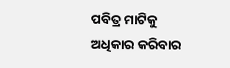ପବିତ୍ର ମାଟିକୁ ଅଧିକାର କରିବାର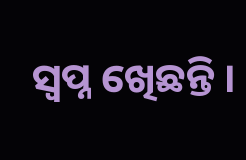ସ୍ୱପ୍ନ ଖେିଛନ୍ତି ।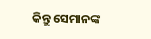କିନ୍ତୁ ସେମାନଙ୍କ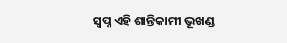ସ୍ୱପ୍ନ ଏହି ଶାନ୍ତିକାମୀ ଭୂଖଣ୍ଡ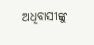ଅଧିବାସୀଙ୍କୁ